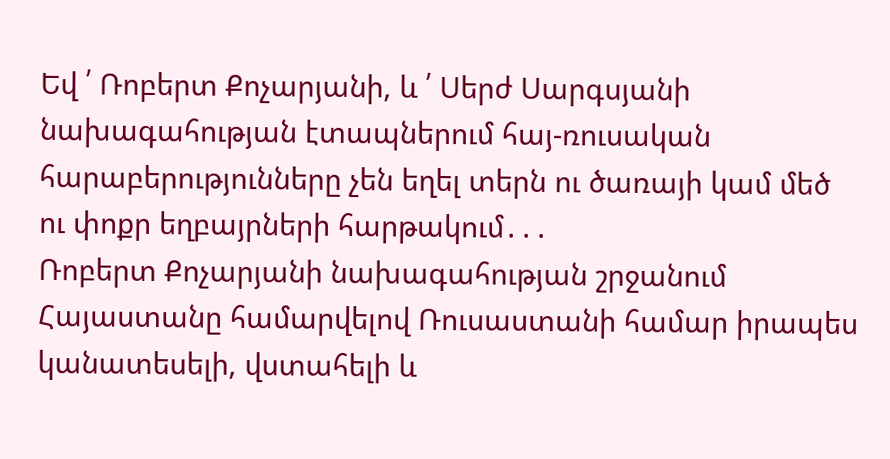Եվ ՛ Ռոբերտ Քոչարյանի, և ՛ Սերժ Սարգսյանի նախագահության էտապներում հայ-ռուսական հարաբերությունները չեն եղել տերն ու ծառայի կամ մեծ ու փոքր եղբայրների հարթակում․․․
Ռոբերտ Քոչարյանի նախագահության շրջանում Հայաստանը համարվելով Ռուսաստանի համար իրապես կանատեսելի, վստահելի և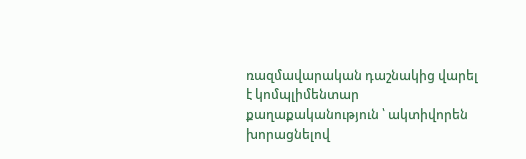ռազմավարական դաշնակից վարել է կոմպլիմենտար քաղաքականություն ՝ ակտիվորեն խորացնելով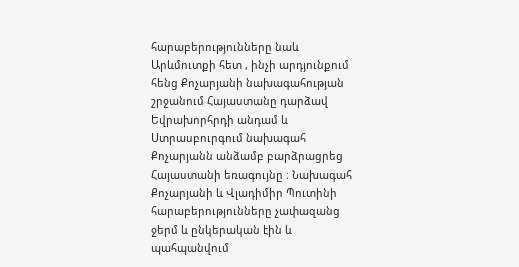հարաբերությունները նաև Արևմուտքի հետ , ինչի արդյունքում հենց Քոչարյանի նախագահության շրջանում Հայաստանը դարձավ Եվրախորհրդի անդամ և Ստրասբուրգում նախագահ Քոչարյանն անձամբ բարձրացրեց Հայաստանի եռագույնը ։ Նախագահ Քոչարյանի և Վլադիմիր Պուտինի հարաբերությունները չափազանց ջերմ և ընկերական էին և պահպանվում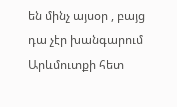են մինչ այսօր , բայց դա չէր խանգարում Արևմուտքի հետ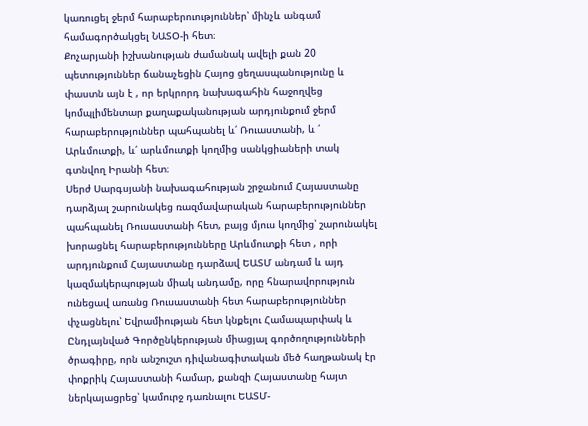կառուցել ջերմ հարաբերուություններ՝ մինչև անգամ համագործակցել ՆԱՏՕ-ի հետ։
Քոչարյանի իշխանության ժամանակ ավելի քան 20 պետություններ ճանաչեցին Հայոց ցեղասպանությունը և փաստն այն է , որ երկրորդ նախագահին հաջողվեց կոմպլիմենտար քաղաքականության արդյունքում ջերմ հարաբերություններ պահպանել և՛ Ռուաստանի, և ՛ Արևմուտքի, և՛ արևմուտքի կողմից սանկցիաների տակ գտնվող Իրանի հետ։
Սերժ Սարգսյանի նախագահության շրջանում Հայաստանը դարձյալ շարունակեց ռազմավարական հարաբերություններ պահպանել Ռուսաստանի հետ, բայց մյուս կողմից՝ շարունակել խորացնել հարաբերությունները Արևմուտքի հետ , որի արդյունքում Հայաստանը դարձավ ԵԱՏՄ անդամ և այդ կազմակերպության միակ անդամը, որը հնարավորություն ունեցավ առանց Ռուսաստանի հետ հարաբերություններ փչացնելու՝ Եվրամիության հետ կնքելու Համապարփակ և Ընդլայնված Գործընկերության միացյալ գործողությունների ծրագիրը, որն անշուշտ դիվանագիտական մեծ հաղթանակ էր փոքրիկ Հայաստանի համար, քանզի Հայաստանը հայտ ներկայացրեց՝ կամուրջ դառնալու ԵԱՏՄ-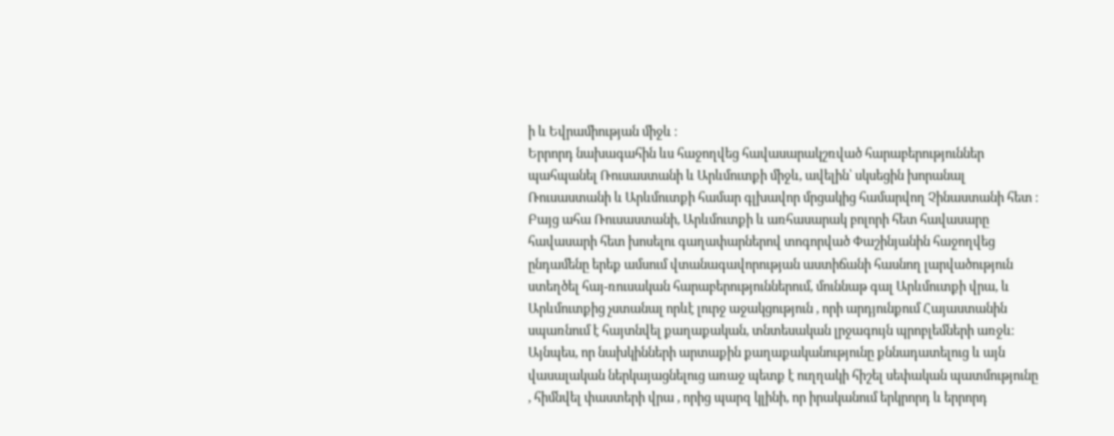ի և Եվրամիության միջև ։
Երրորդ նախագահին ևս հաջողվեց հավասարակշռված հարաբերություններ պահպանել Ռուսաստանի և Արևմուտքի միջև, ավելին՝ սկսեցին խորանալ Ռուսաստանի և Արևմուտքի համար գլխավոր մրցակից համարվող Չինաստանի հետ ։
Բայց ահա Ռուսաստանի, Արևմուտքի և առհասարակ բոլորի հետ հավասարը հավասարի հետ խոսելու գաղափարներով տոգորված Փաշինյանին հաջողվեց ընդամենը երեք ամսում վտանագավորության աստիճանի հասնող լարվածություն ստեղծել հայ-ռուսական հարաբերություններում, մուննաթ գալ Արևմուտքի վրա, և Արևմուտքից չստանալ որևէ լուրջ աջակցություն , որի արդյունքում Հայաստանին սպառնում է հայտնվել քաղաքական, տնտեսական լրջագույն պրոբլեմների առջև։
Այնպես, որ նախկինների արտաքին քաղաքականությունը քննադատելուց և այն վասալական ներկայացնելուց առաջ պետք է ուղղակի հիշել սեփական պատմությունը , հիմնվել փաստերի վրա , որից պարզ կլինի, որ իրականում երկրորդ և երրորդ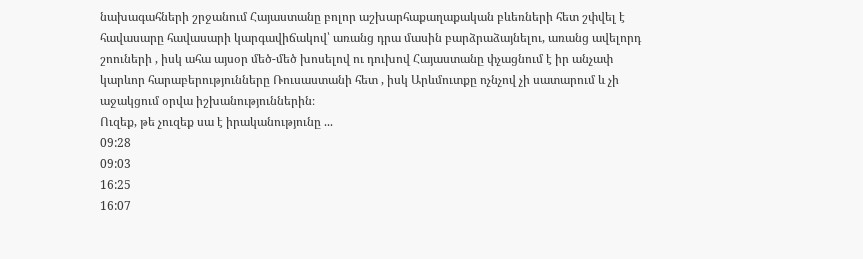նախագահների շրջանում Հայաստանը բոլոր աշխարհաքաղաքական բևեռների հետ շփվել է հավասարը հավասարի կարգավիճակով՝ առանց դրա մասին բարձրաձայնելու, առանց ավելորդ շոուների , իսկ ահա այսօր մեծ-մեծ խոսելով ու դուխով Հայաստանը փչացնում է իր անչափ կարևոր հարաբերությունները Ռուսաստանի հետ , իսկ Արևմուտքը ոչնչով չի սատարում և չի աջակցում օրվա իշխանություններին։
Ուզեք, թե չուզեք սա է իրականությունը ...
09:28
09:03
16:25
16:07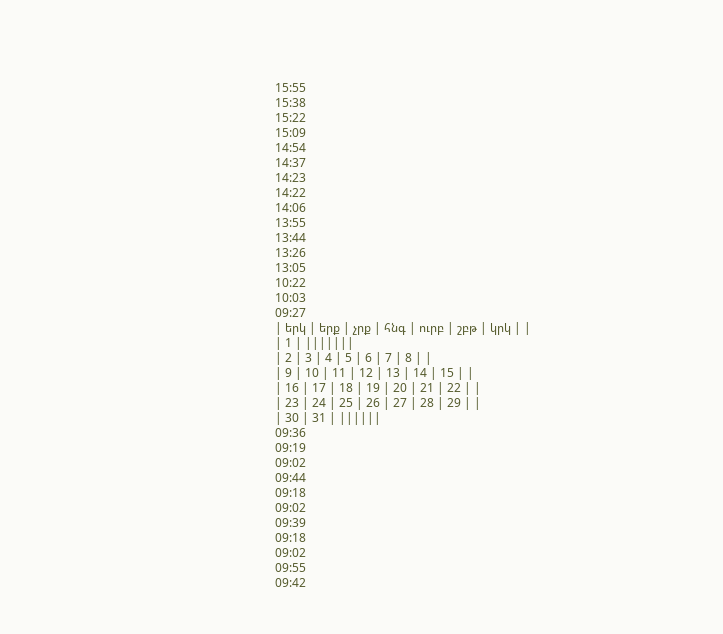15:55
15:38
15:22
15:09
14:54
14:37
14:23
14:22
14:06
13:55
13:44
13:26
13:05
10:22
10:03
09:27
| երկ | երք | չրք | հնգ | ուրբ | շբթ | կրկ | |
| 1 | |||||||
| 2 | 3 | 4 | 5 | 6 | 7 | 8 | |
| 9 | 10 | 11 | 12 | 13 | 14 | 15 | |
| 16 | 17 | 18 | 19 | 20 | 21 | 22 | |
| 23 | 24 | 25 | 26 | 27 | 28 | 29 | |
| 30 | 31 | ||||||
09:36
09:19
09:02
09:44
09:18
09:02
09:39
09:18
09:02
09:55
09:42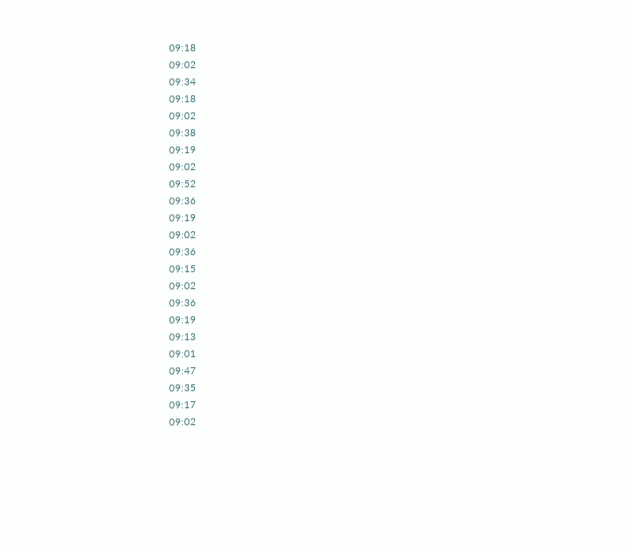09:18
09:02
09:34
09:18
09:02
09:38
09:19
09:02
09:52
09:36
09:19
09:02
09:36
09:15
09:02
09:36
09:19
09:13
09:01
09:47
09:35
09:17
09:02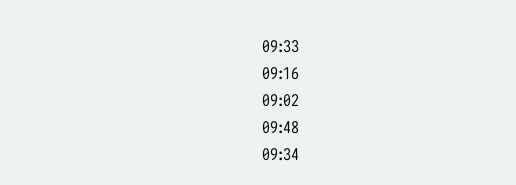09:33
09:16
09:02
09:48
09:34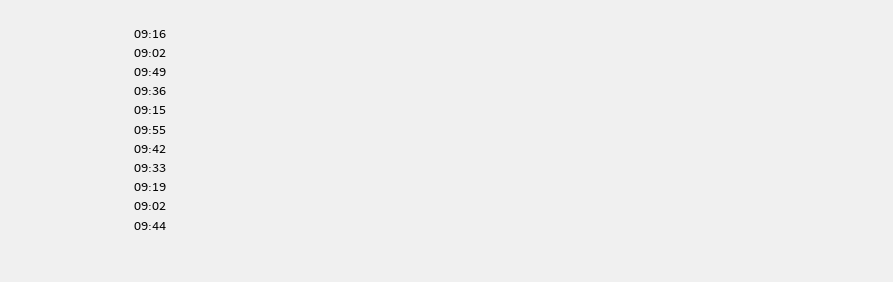09:16
09:02
09:49
09:36
09:15
09:55
09:42
09:33
09:19
09:02
09:44